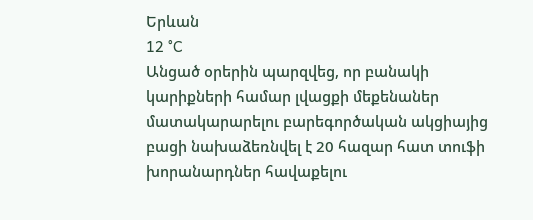Երևան
12 °C
Անցած օրերին պարզվեց, որ բանակի կարիքների համար լվացքի մեքենաներ մատակարարելու բարեգործական ակցիայից բացի նախաձեռնվել է 20 հազար հատ տուֆի խորանարդներ հավաքելու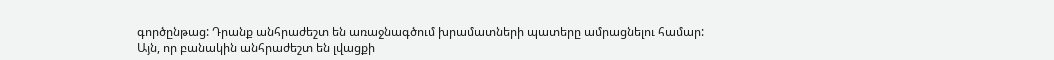գործընթաց: Դրանք անհրաժեշտ են առաջնագծում խրամատների պատերը ամրացնելու համար:
Այն, որ բանակին անհրաժեշտ են լվացքի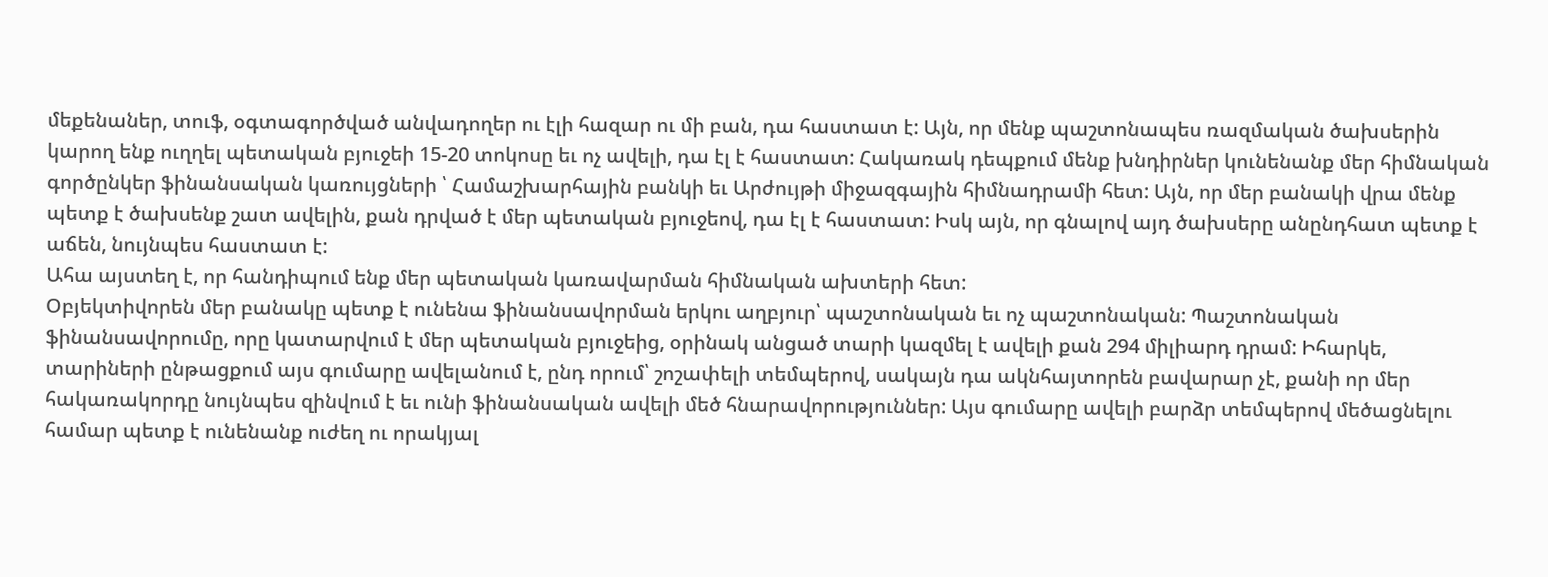մեքենաներ, տուֆ, օգտագործված անվադողեր ու էլի հազար ու մի բան, դա հաստատ է: Այն, որ մենք պաշտոնապես ռազմական ծախսերին կարող ենք ուղղել պետական բյուջեի 15-20 տոկոսը եւ ոչ ավելի, դա էլ է հաստատ: Հակառակ դեպքում մենք խնդիրներ կունենանք մեր հիմնական գործընկեր ֆինանսական կառույցների ՝ Համաշխարհային բանկի եւ Արժույթի միջազգային հիմնադրամի հետ: Այն, որ մեր բանակի վրա մենք պետք է ծախսենք շատ ավելին, քան դրված է մեր պետական բյուջեով, դա էլ է հաստատ: Իսկ այն, որ գնալով այդ ծախսերը անընդհատ պետք է աճեն, նույնպես հաստատ է:
Ահա այստեղ է, որ հանդիպում ենք մեր պետական կառավարման հիմնական ախտերի հետ:
Օբյեկտիվորեն մեր բանակը պետք է ունենա ֆինանսավորման երկու աղբյուր՝ պաշտոնական եւ ոչ պաշտոնական: Պաշտոնական ֆինանսավորումը, որը կատարվում է մեր պետական բյուջեից, օրինակ անցած տարի կազմել է ավելի քան 294 միլիարդ դրամ: Իհարկե, տարիների ընթացքում այս գումարը ավելանում է, ընդ որում՝ շոշափելի տեմպերով, սակայն դա ակնհայտորեն բավարար չէ, քանի որ մեր հակառակորդը նույնպես զինվում է եւ ունի ֆինանսական ավելի մեծ հնարավորություններ: Այս գումարը ավելի բարձր տեմպերով մեծացնելու համար պետք է ունենանք ուժեղ ու որակյալ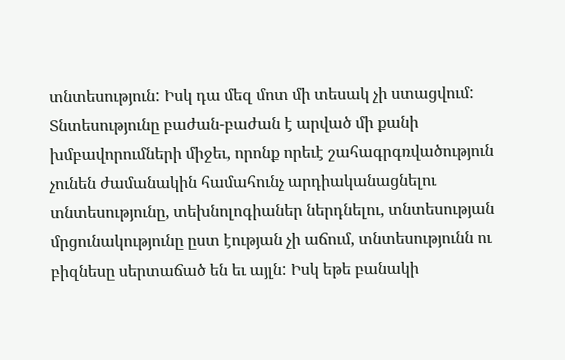տնտեսություն: Իսկ դա մեզ մոտ մի տեսակ չի ստացվում: Տնտեսությունը բաժան-բաժան է արված մի քանի խմբավորումների միջեւ, որոնք որեւէ շահագրգռվածություն չունեն ժամանակին համահունչ արդիականացնելու տնտեսությունը, տեխնոլոգիաներ ներդնելու, տնտեսության մրցունակությունը ըստ էության չի աճում, տնտեսությունն ու բիզնեսը սերտաճած են եւ այլն: Իսկ եթե բանակի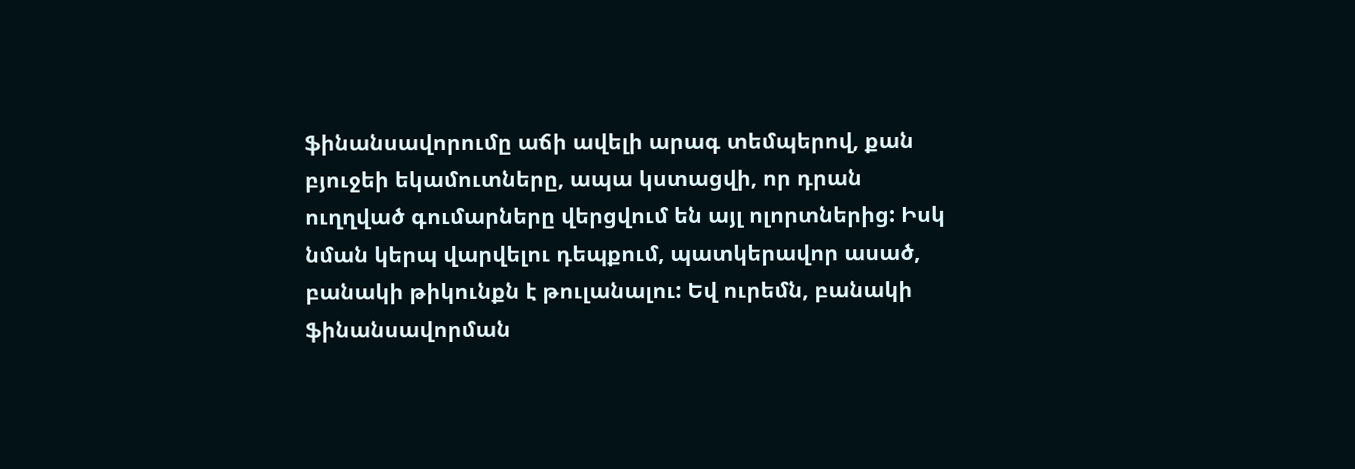ֆինանսավորումը աճի ավելի արագ տեմպերով, քան բյուջեի եկամուտները, ապա կստացվի, որ դրան ուղղված գումարները վերցվում են այլ ոլորտներից: Իսկ նման կերպ վարվելու դեպքում, պատկերավոր ասած, բանակի թիկունքն է թուլանալու: Եվ ուրեմն, բանակի ֆինանսավորման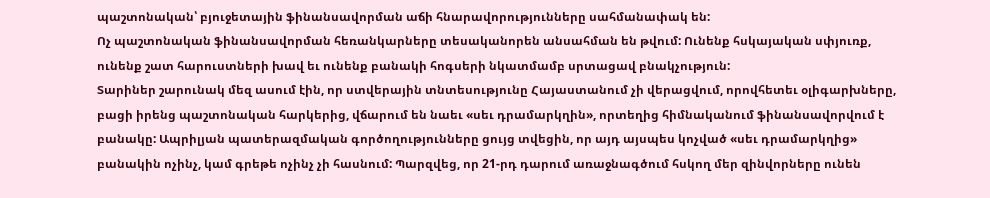պաշտոնական՝ բյուջետային ֆինանսավորման աճի հնարավորությունները սահմանափակ են:
Ոչ պաշտոնական ֆինանսավորման հեռանկարները տեսականորեն անսահման են թվում: Ունենք հսկայական սփյուռք, ունենք շատ հարուստների խավ եւ ունենք բանակի հոգսերի նկատմամբ սրտացավ բնակչություն:
Տարիներ շարունակ մեզ ասում էին, որ ստվերային տնտեսությունը Հայաստանում չի վերացվում, որովհետեւ օլիգարխները, բացի իրենց պաշտոնական հարկերից, վճարում են նաեւ «սեւ դրամարկղին», որտեղից հիմնականում ֆինանսավորվում է բանակը: Ապրիլյան պատերազմական գործողությունները ցույց տվեցին, որ այդ այսպես կոչված «սեւ դրամարկղից» բանակին ոչինչ, կամ գրեթե ոչինչ չի հասնում: Պարզվեց, որ 21-րդ դարում առաջնագծում հսկող մեր զինվորները ունեն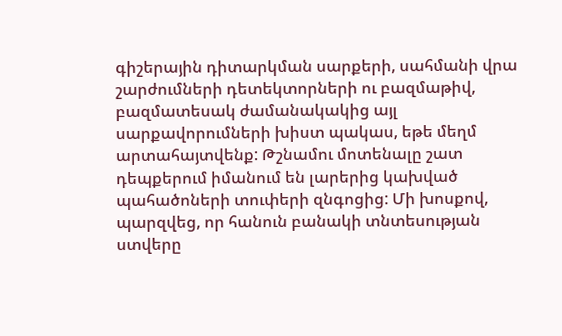գիշերային դիտարկման սարքերի, սահմանի վրա շարժումների դետեկտորների ու բազմաթիվ, բազմատեսակ ժամանակակից այլ սարքավորումների խիստ պակաս, եթե մեղմ արտահայտվենք: Թշնամու մոտենալը շատ դեպքերում իմանում են լարերից կախված պահածոների տուփերի զնգոցից: Մի խոսքով, պարզվեց, որ հանուն բանակի տնտեսության ստվերը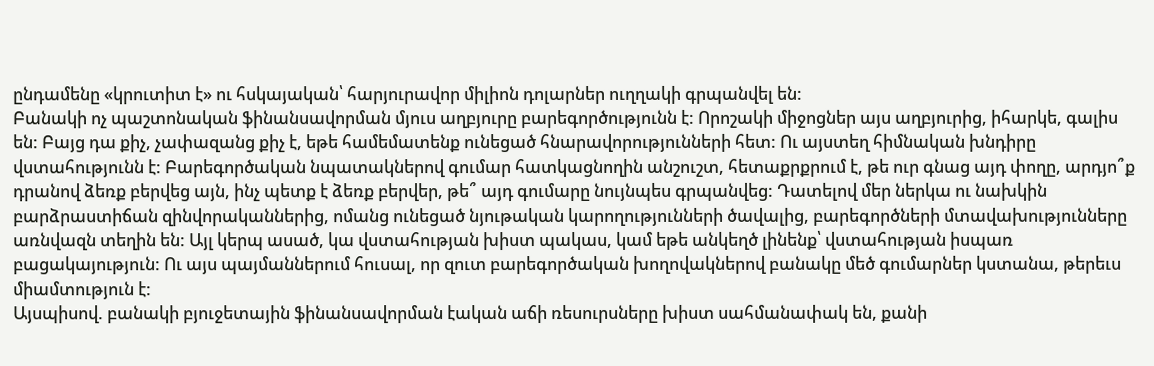ընդամենը «կրուտիտ է» ու հսկայական՝ հարյուրավոր միլիոն դոլարներ ուղղակի գրպանվել են:
Բանակի ոչ պաշտոնական ֆինանսավորման մյուս աղբյուրը բարեգործությունն է: Որոշակի միջոցներ այս աղբյուրից, իհարկե, գալիս են: Բայց դա քիչ, չափազանց քիչ է, եթե համեմատենք ունեցած հնարավորությունների հետ: Ու այստեղ հիմնական խնդիրը վստահությունն է: Բարեգործական նպատակներով գումար հատկացնողին անշուշտ, հետաքրքրում է, թե ուր գնաց այդ փողը, արդյո՞ք դրանով ձեռք բերվեց այն, ինչ պետք է ձեռք բերվեր, թե՞ այդ գումարը նույնպես գրպանվեց: Դատելով մեր ներկա ու նախկին բարձրաստիճան զինվորականներից, ոմանց ունեցած նյութական կարողությունների ծավալից, բարեգործների մտավախությունները առնվազն տեղին են: Այլ կերպ ասած, կա վստահության խիստ պակաս, կամ եթե անկեղծ լինենք՝ վստահության իսպառ բացակայություն: Ու այս պայմաններում հուսալ, որ զուտ բարեգործական խողովակներով բանակը մեծ գումարներ կստանա, թերեւս միամտություն է:
Այսպիսով. բանակի բյուջետային ֆինանսավորման էական աճի ռեսուրսները խիստ սահմանափակ են, քանի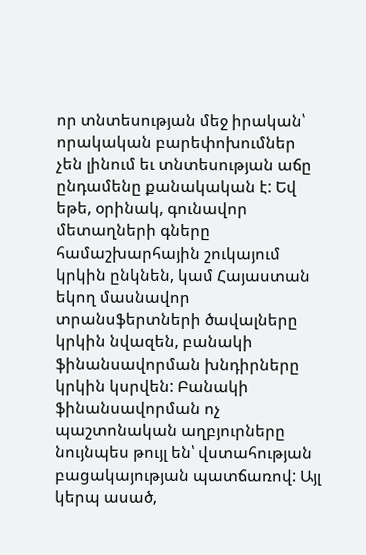որ տնտեսության մեջ իրական՝ որակական բարեփոխումներ չեն լինում եւ տնտեսության աճը ընդամենը քանակական է: Եվ եթե, օրինակ, գունավոր մետաղների գները համաշխարհային շուկայում կրկին ընկնեն, կամ Հայաստան եկող մասնավոր տրանսֆերտների ծավալները կրկին նվազեն, բանակի ֆինանսավորման խնդիրները կրկին կսրվեն: Բանակի ֆինանսավորման ոչ պաշտոնական աղբյուրները նույնպես թույլ են՝ վստահության բացակայության պատճառով: Այլ կերպ ասած,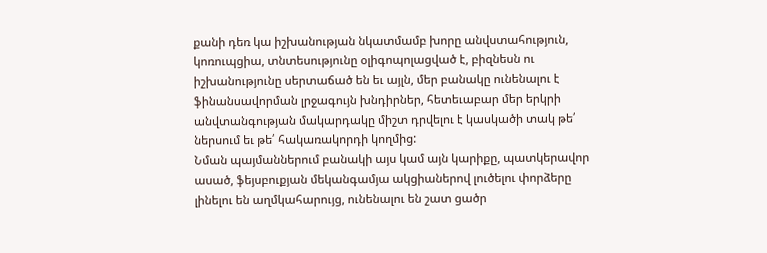քանի դեռ կա իշխանության նկատմամբ խորը անվստահություն, կոռուպցիա, տնտեսությունը օլիգոպոլացված է, բիզնեսն ու իշխանությունը սերտաճած են եւ այլն, մեր բանակը ունենալու է ֆինանսավորման լրջագույն խնդիրներ, հետեւաբար մեր երկրի անվտանգության մակարդակը միշտ դրվելու է կասկածի տակ թե՛ ներսում եւ թե՛ հակառակորդի կողմից:
Նման պայմաններում բանակի այս կամ այն կարիքը, պատկերավոր ասած, ֆեյսբուքյան մեկանգամյա ակցիաներով լուծելու փորձերը լինելու են աղմկահարույց, ունենալու են շատ ցածր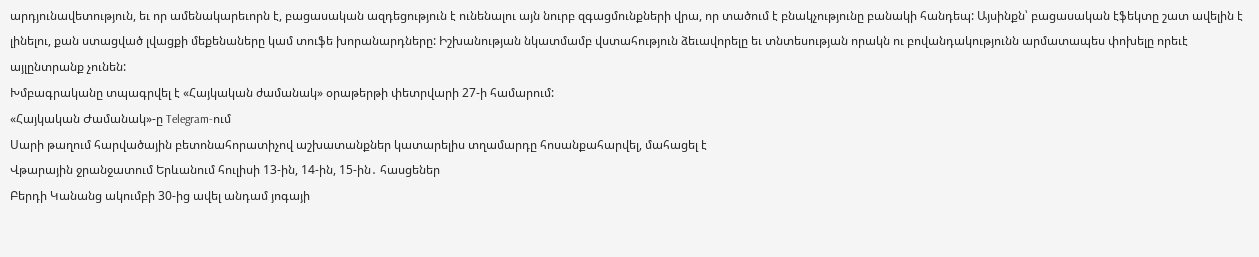արդյունավետություն, եւ որ ամենակարեւորն է, բացասական ազդեցություն է ունենալու այն նուրբ զգացմունքների վրա, որ տածում է բնակչությունը բանակի հանդեպ: Այսինքն՝ բացասական էֆեկտը շատ ավելին է լինելու, քան ստացված լվացքի մեքենաները կամ տուֆե խորանարդները: Իշխանության նկատմամբ վստահություն ձեւավորելը եւ տնտեսության որակն ու բովանդակությունն արմատապես փոխելը որեւէ այլընտրանք չունեն:
Խմբագրականը տպագրվել է «Հայկական ժամանակ» օրաթերթի փետրվարի 27-ի համարում:
«Հայկական Ժամանակ»-ը Telegram-ում
Սարի թաղում հարվածային բետոնահորատիչով աշխատանքներ կատարելիս տղամարդը հոսանքահարվել, մահացել է
Վթարային ջրանջատում Երևանում հուլիսի 13-ին, 14-ին, 15-ին․ հասցեներ
Բերդի Կանանց ակումբի 30-ից ավել անդամ յոգայի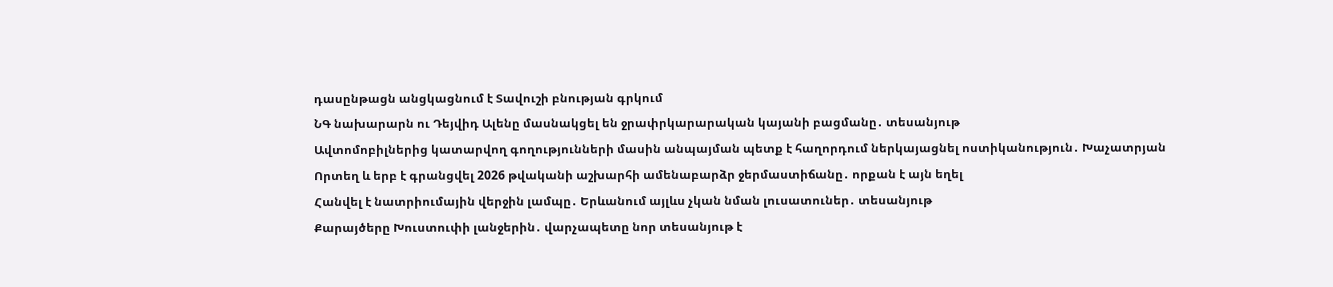դասընթացն անցկացնում է Տավուշի բնության գրկում
ՆԳ նախարարն ու Դեյվիդ Ալենը մասնակցել են ջրափրկարարական կայանի բացմանը․ տեսանյութ
Ավտոմոբիլներից կատարվող գողությունների մասին անպայման պետք է հաղորդում ներկայացնել ոստիկանություն․ Խաչատրյան
Որտեղ և երբ է գրանցվել 2026 թվականի աշխարհի ամենաբարձր ջերմաստիճանը․ որքան է այն եղել
Հանվել է նատրիումային վերջին լամպը․ Երևանում այլևս չկան նման լուսատուներ․ տեսանյութ
Քարայծերը Խուստուփի լանջերին․ վարչապետը նոր տեսանյութ է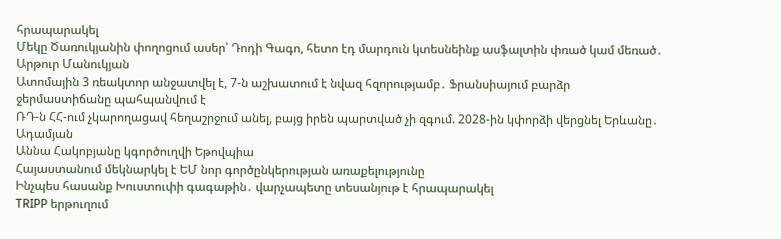հրապարակել
Մեկը Ծառուկյանին փողոցում ասեր՝ Դոդի Գագո, հետո էդ մարդուն կտեսնեինք ասֆալտին փռած կամ մեռած․ Արթուր Մանուկյան
Ատոմային 3 ռեակտոր անջատվել է, 7-ն աշխատում է նվազ հզորությամբ․ Ֆրանսիայում բարձր ջերմաստիճանը պահպանվում է
ՌԴ-ն ՀՀ-ում չկարողացավ հեղաշրջում անել, բայց իրեն պարտված չի զգում. 2028-ին կփորձի վերցնել Երևանը․ Ադամյան
Աննա Հակոբյանը կգործուղվի Եթովպիա
Հայաստանում մեկնարկել է ԵՄ նոր գործընկերության առաքելությունը
Ինչպես հասանք Խուստուփի գագաթին․ վարչապետը տեսանյութ է հրապարակել
TRIPP երթուղում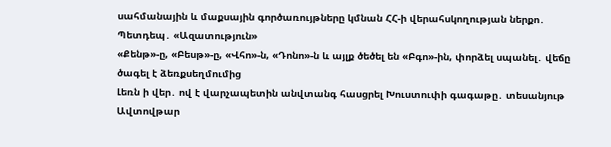սահմանային և մաքսային գործառույթները կմնան ՀՀ-ի վերահսկողության ներքո․ Պետդեպ․ «Ազատություն»
«Քենթ»-ը, «Բեսթ»-ը, «Վհո»-ն, «Դոնո»-ն և այլք ծեծել են «Բգո»-ին, փորձել սպանել․ վեճը ծագել է ձեռքսեղմումից
Լեռն ի վեր․ ով է վարչապետին անվտանգ հասցրել Խուստուփի գագաթը․ տեսանյութ
Ավտովթար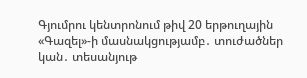Գյումրու կենտրոնում թիվ 20 երթուղային «Գազել»-ի մասնակցությամբ․ տուժածներ կան․ տեսանյութ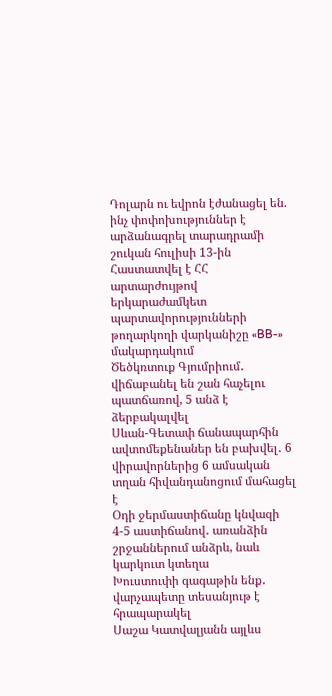Դոլարն ու եվրոն էժանացել են. ինչ փոփոխություններ է արձանագրել տարադրամի շուկան հուլիսի 13-ին
Հաստատվել է ՀՀ արտարժույթով երկարաժամկետ պարտավորությունների թողարկողի վարկանիշը «BB-» մակարդակում
Ծեծկռտուք Գյումրիում․ վիճաբանել են շան հաչելու պատճառով, 5 անձ է ձերբակալվել
Սևան-Գետափ ճանապարհին ավտոմեքենաներ են բախվել․ 6 վիրավորներից 6 ամսական տղան հիվանդանոցում մահացել է
Օդի ջերմաստիճանը կնվազի 4-5 աստիճանով․ առանձին շրջաններում անձրև, նաև կարկուտ կտեղա
Խուստուփի գագաթին ենք․ վարչապետը տեսանյութ է հրապարակել
Սաշա Կատվալյանն այլևս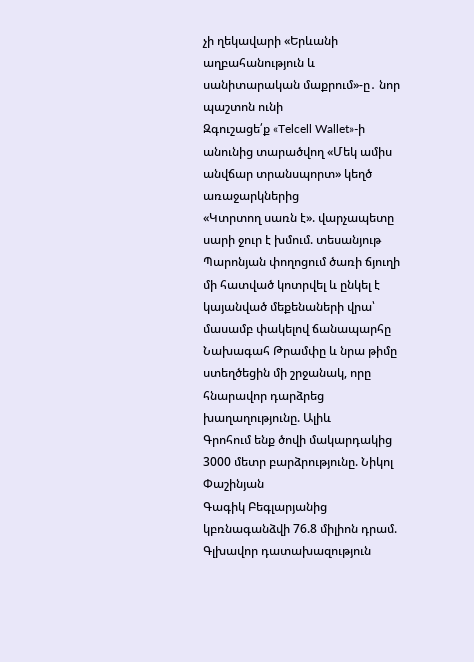չի ղեկավարի «Երևանի աղբահանություն և սանիտարական մաքրում»-ը․ նոր պաշտոն ունի
Զգուշացե՛ք «Telcell Wallet»-ի անունից տարածվող «Մեկ ամիս անվճար տրանսպորտ» կեղծ առաջարկներից
«Կտրտող սառն է». վարչապետը սարի ջուր է խմում. տեսանյութ
Պարոնյան փողոցում ծառի ճյուղի մի հատված կոտրվել և ընկել է կայանված մեքենաների վրա՝ մասամբ փակելով ճանապարհը
Նախագահ Թրամփը և նրա թիմը ստեղծեցին մի շրջանակ, որը հնարավոր դարձրեց խաղաղությունը. Ալիև
Գրոհում ենք ծովի մակարդակից 3000 մետր բարձրությունը. Նիկոլ Փաշինյան
Գագիկ Բեգլարյանից կբռնագանձվի 76.8 միլիոն դրամ. Գլխավոր դատախազություն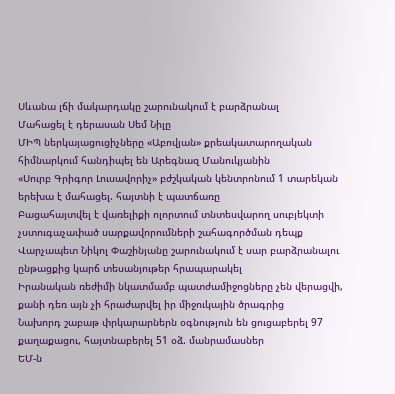Սևանա լճի մակարդակը շարունակում է բարձրանալ
Մահացել է դերասան Սեմ Նիլը
ՄԻՊ ներկայացուցիչները «Աբովյան» քրեակատարողական հիմնարկում հանդիպել են Արեգնազ Մանուկյանին
«Սուրբ Գրիգոր Լուսավորիչ» բժշկական կենտրոնում 1 տարեկան երեխա է մահացել. հայտնի է պատճառը
Բացահայտվել է վառելիքի ոլորտում տնտեսվարող սուբյեկտի չստուգաչափած սարքավորումների շահագործման դեպք
Վարչապետ Նիկոլ Փաշինյանը շարունակում է սար բարձրանալու ընթացքից կարճ տեսանյութեր հրապարակել
Իրանական ռեժիմի նկատմամբ պատժամիջոցները չեն վերացվի, քանի դեռ այն չի հրաժարվել իր միջուկային ծրագրից
Նախորդ շաբաթ փրկարարներն օգնություն են ցուցաբերել 97 քաղաքացու, հայտնաբերել 51 օձ. մանրամասներ
ԵՄ-ն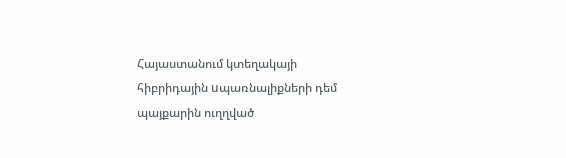Հայաստանում կտեղակայի հիբրիդային uպառնալիքների դեմ պայքարին ուղղված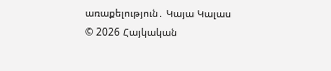առաքելություն․ Կայա Կալաս
© 2026 Հայկական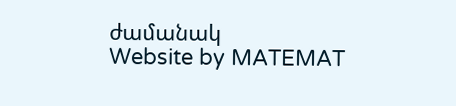ժամանակ
Website by MATEMAT